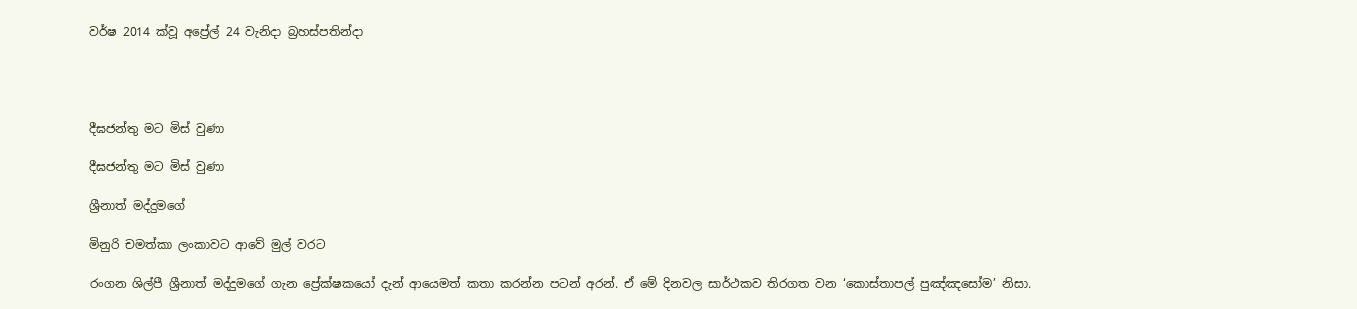වර්ෂ 2014 ක්වූ අප්‍රේල් 24 වැනිදා බ්‍රහස්පතින්දා




දීඝජන්තු මට මිස් වුණා

දීඝජන්තු මට මිස් වුණා

ශ්‍රීනාත් මද්දුමගේ

මිනුරි චමත්කා ලංකාවට ආවේ මුල් වරට

රංගන ශිල්පී ශ්‍රීනාත් මද්දුමගේ ගැන ප්‍රේක්ෂකයෝ දැන් ආයෙමත් කතා කරන්න පටන් අරන්. ඒ මේ දිනවල සාර්ථකව තිරගත වන ‘කොස්තාපල් පුඤ්ඤසෝම’ නිසා.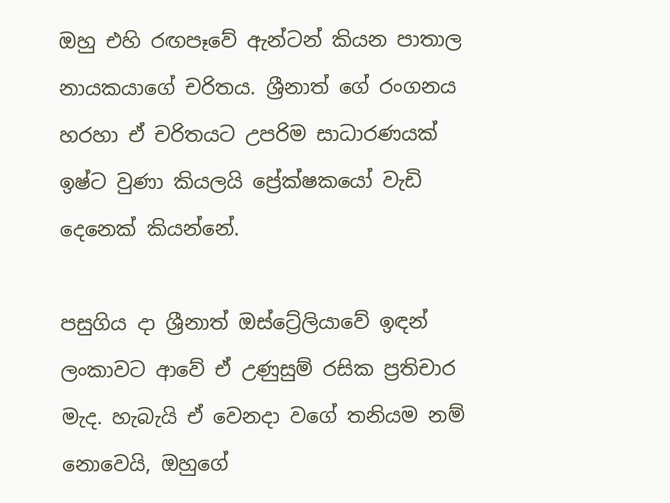ඔහු එහි රඟපෑවේ ඇන්ටන් කියන පාතාල නායකයාගේ චරිතය. ශ්‍රීනාත් ගේ රංගනය හරහා ඒ චරිතයට උපරිම සාධාරණයක් ඉෂ්ට වුණා කියලයි ප්‍රේක්ෂකයෝ වැඩි දෙනෙක් කියන්නේ.

පසුගිය දා ශ්‍රීනාත් ඔස්ට්‍රේලියාවේ ඉඳන් ලංකාවට ආවේ ඒ උණුසුම් රසික ප්‍රතිචාර මැද. හැබැයි ඒ වෙනදා වගේ තනියම නම් නොවෙයි, ඔහුගේ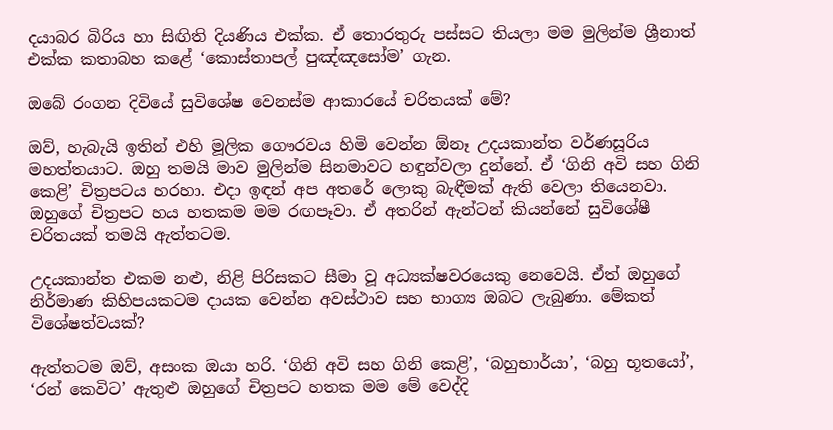දයාබර බිරිය හා සිඟිති දියණිය එක්ක. ඒ තොරතුරු පස්සට තියලා මම මුලින්ම ශ්‍රීනාත් එක්ක කතාබහ කළේ ‘කොස්තාපල් පුඤ්ඤසෝම’ ගැන.

ඔබේ රංගන දිවියේ සුවිශේෂ වෙනස්ම ආකාරයේ චරිතයක් මේ?

ඔව්, හැබැයි ඉතින් එහි මූලික ගෞරවය හිමි වෙන්න ඕනෑ උදයකාන්ත වර්ණසූරිය මහත්තයාට. ඔහු තමයි මාව මුලින්ම සිනමාවට හඳුන්වලා දුන්නේ. ඒ ‘ගිනි අවි සහ ගිනි කෙළි’ චිත්‍රපටය හරහා. එදා ඉඳන් අප අතරේ ලොකු බැඳීමක් ඇති වෙලා තියෙනවා. ඔහුගේ චිත්‍රපට හය හතකම මම රඟපෑවා. ඒ අතරින් ඇන්ටන් කියන්නේ සුවිශේෂී චරිතයක් තමයි ඇත්තටම.

උදයකාන්ත එකම නළු, නිළි පිරිසකට සීමා වූ අධ්‍යක්ෂවරයෙකු නෙවෙයි. ඒත් ඔහුගේ නිර්මාණ කිහිපයකටම දායක වෙන්න අවස්ථාව සහ භාග්‍ය ඔබට ලැබුණා. මේකත් විශේෂත්වයක්?

ඇත්තටම ඔව්, අසංක ඔයා හරි. ‘ගිනි අවි සහ ගිනි කෙළි’, ‘බහුභාර්යා’, ‘බහු භූතයෝ’, ‘රන් කෙවිට’ ඇතුළු ඔහුගේ චිත්‍රපට හතක මම මේ වෙද්දි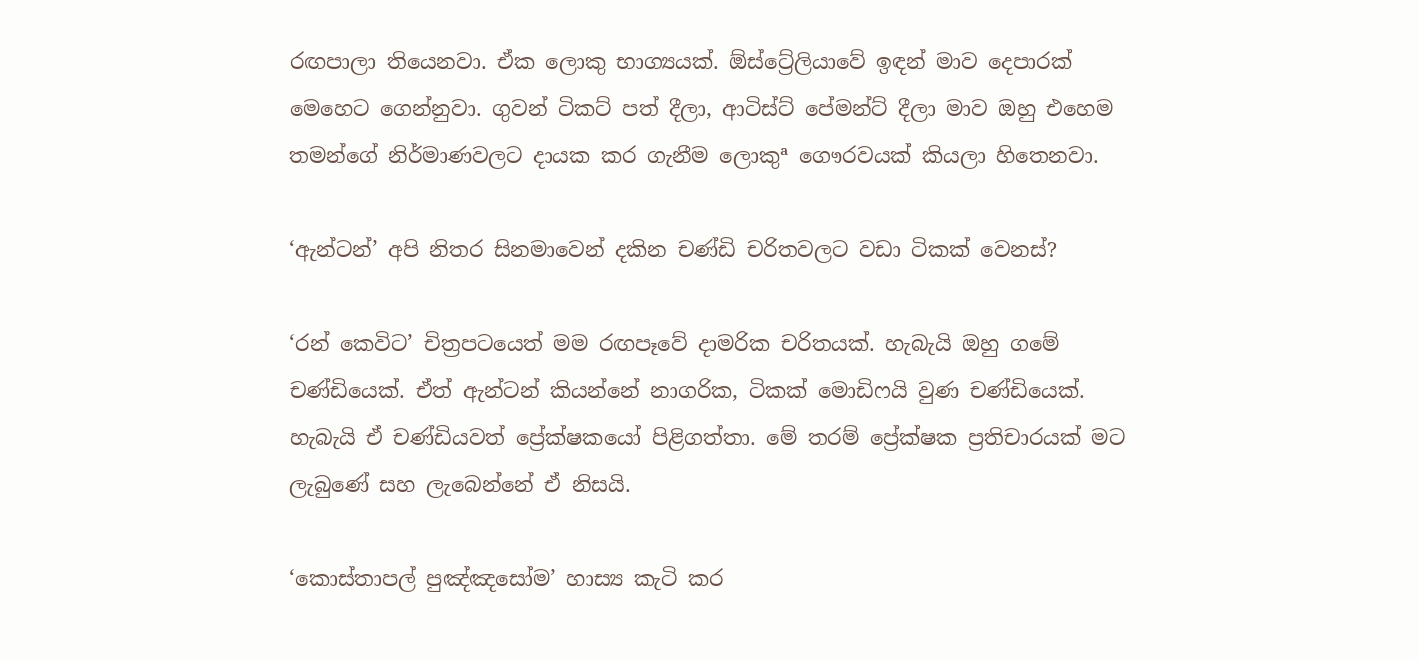රඟපාලා තියෙනවා. ඒක ලොකු භාග්‍යයක්. ඕස්ට්‍රේලියාවේ ඉඳන් මාව දෙපාරක් මෙහෙට ගෙන්නුවා. ගුවන් ටිකට් පත් දීලා, ආටිස්ට් පේමන්ට් දීලා මාව ඔහු එහෙම තමන්ගේ නිර්මාණවලට දායක කර ගැනීම ලොකුª ගෞරවයක් කියලා හිතෙනවා.

‘ඇන්ටන්’ අපි නිතර සිනමාවෙන් දකින චණ්ඩි චරිතවලට වඩා ටිකක් වෙනස්?

‘රන් කෙවිට’ චිත්‍රපටයෙත් මම රඟපෑවේ දාමරික චරිතයක්. හැබැයි ඔහු ගමේ චණ්ඩියෙක්. ඒත් ඇන්ටන් කියන්නේ නාගරික, ටිකක් මොඩිෆයි වුණ චණ්ඩියෙක්. හැබැයි ඒ චණ්ඩියවත් ප්‍රේක්ෂකයෝ පිළිගත්තා. මේ තරම් ප්‍රේක්ෂක ප්‍රතිචාරයක් මට ලැබුණේ සහ ලැබෙන්නේ ඒ නිසයි.

‘කොස්තාපල් පුඤ්ඤසෝම’ හාස්‍ය කැටි කර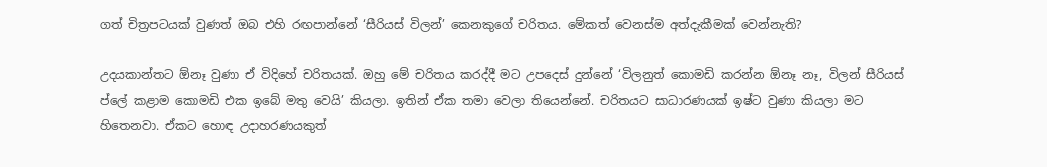ගත් චිත්‍රපටයක් වුණත් ඔබ එහි රඟපාන්නේ ‘සීරියස් විලන්’ කෙනකුගේ චරිතය. මේකත් වෙනස්ම අත්දැකීමක් වෙන්නැති?

උදයකාන්තට ඕනෑ වුණා ඒ විදිහේ චරිතයක්. ඔහු මේ චරිතය කරද්දී මට උපදෙස් දුන්නේ ‘විලනුත් කොමඩි කරන්න ඕනෑ නෑ, විලන් සීරියස් ප්ලේ කළාම කොමඩි එක ඉබේ මතු වෙයි’ කියලා. ඉතින් ඒක තමා වෙලා තියෙන්නේ. චරිතයට සාධාරණයක් ඉෂ්ට වුණා කියලා මට හිතෙනවා. ඒකට හොඳ උදාහරණයකුත්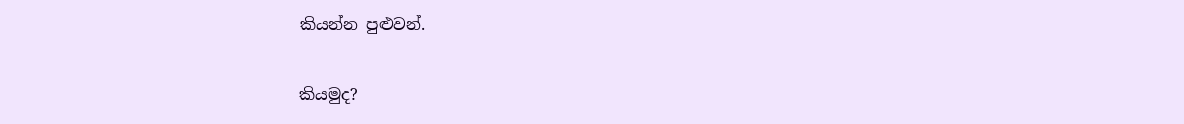කියන්න පුළුවන්.

කියමුද?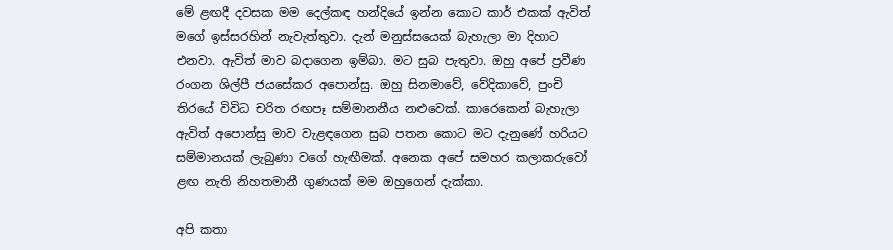මේ ළඟදී දවසක මම දෙල්කඳ හන්දියේ ඉන්න කොට කාර් එකක් ඇවිත් මගේ ඉස්සරහින් නැවැත්තුවා. දැන් මනුස්සයෙක් බැහැලා මා දිහාට එනවා. ඇවිත් මාව බදාගෙන ඉම්බා. මට සුබ පැතුවා. ඔහු අපේ ප්‍රවීණ රංගන ශිල්පී ජයසේකර අපොන්සු. ඔහු සිනමාවේ, වේදිකාවේ, පුංචි තිරයේ විවිධ චරිත රඟපෑ සම්මානනීය නළුවෙක්. කාරෙකෙන් බැහැලා ඇවිත් අපොන්සු මාව වැළඳගෙන සුබ පතන කොට මට දැනුණේ හරියට සම්මානයක් ලැබුණා වගේ හැඟීමක්. අනෙක අපේ සමහර කලාකරුවෝ ළඟ නැති නිහතමානී ගුණයක් මම ඔහුගෙන් දැක්කා.

අපි කතා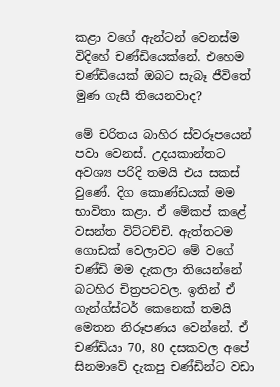කළා වගේ ඇන්ටන් වෙනස්ම විදිහේ චණ්ඩියෙක්නේ. එහෙම චණ්ඩියෙක් ඔබට සැබෑ ජීවිතේ මුණ ගැසී තියෙනවාද?

මේ චරිතය බාහිර ස්වරූපයෙන් පවා වෙනස්. උදයකාන්තට අවශ්‍ය පරිදි තමයි එය සකස් වුණේ. දිග කොණ්ඩයක් මම භාවිතා කළා. ඒ මේකප් කළේ වසන්ත විට්ටච්චි. ඇත්තටම ගොඩක් වෙලාවට මේ වගේ චණ්ඩි මම දැකලා තියෙන්නේ බටහිර චිත්‍රපටවල. ඉතින් ඒ ගැන්ග්ස්ටර් කෙනෙක් තමයි මෙතන නිරූපණය වෙන්නේ. ඒ චණ්ඩියා 70, 80 දසකවල අපේ සිනමාවේ දැකපු චණ්ඩින්ට වඩා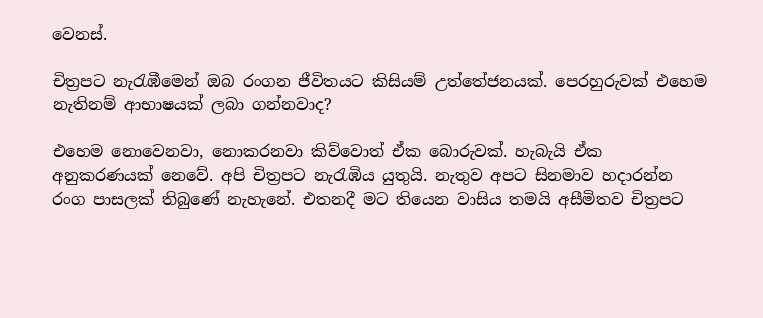වෙනස්.

චිත්‍රපට නැරැඹීමෙන් ඔබ රංගන ජීවිතයට කිසියම් උත්තේජනයක්. පෙරහුරුවක් එහෙම නැතිනම් ආභාෂයක් ලබා ගන්නවාද?

එහෙම නොවෙනවා, නොකරනවා කිව්වොත් ඒක බොරුවක්. හැබැයි ඒක අනුකරණයක් නෙවේ. අපි චිත්‍රපට නැරැඹිය යුතුයි. නැතුව අපට සිනමාව හදාරන්න රංග පාසලක් තිබුණේ නැහැනේ. එතනදී මට තියෙන වාසිය තමයි අසීමිතව චිත්‍රපට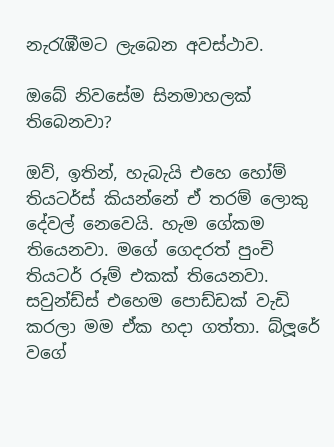නැරැඹීමට ලැබෙන අවස්ථාව.

ඔබේ නිවසේම සිනමාහලක් තිබෙනවා?

ඔව්, ඉතින්, හැබැයි එහෙ හෝම් තියටර්ස් කියන්නේ ඒ තරම් ලොකු දේවල් නෙවෙයි. හැම ගේකම තියෙනවා. මගේ ගෙදරත් පුංචි තියටර් රූම් එකක් තියෙනවා. සවුන්ඩ්ස් එහෙම පොඩ්ඩක් වැඩි කරලා මම ඒක හදා ගත්තා. බ්ලූරේ වගේ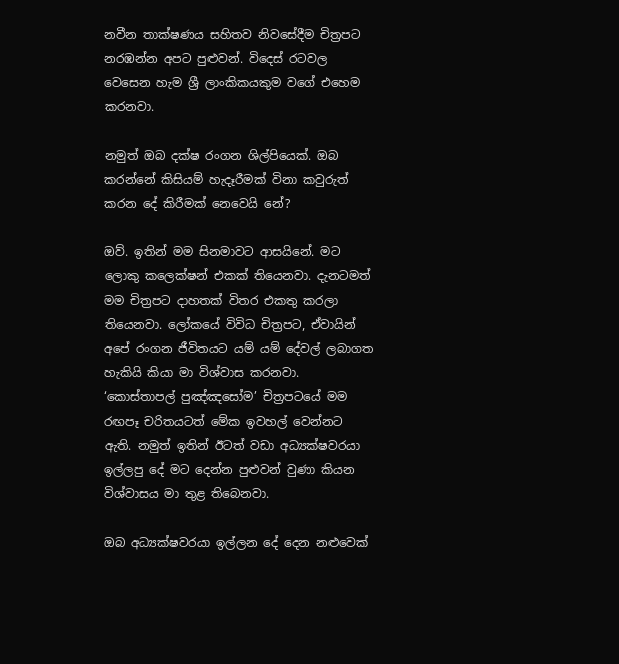නවීන තාක්ෂණය සහිතව නිවසේදීම චිත්‍රපට නරඹන්න අපට පුළුවන්. විදෙස් රටවල වෙසෙන හැම ශ්‍රී ලාංකිකයකුම වගේ එහෙම කරනවා.

නමුත් ඔබ දක්ෂ රංගන ශිල්පියෙක්. ඔබ කරන්නේ කිසියම් හැදෑරීමක් විනා කවුරුත් කරන දේ කිරීමක් නෙවෙයි නේ?

ඔව්. ඉතින් මම සිනමාවට ආසයිනේ. මට ලොකු කලෙක්ෂන් එකක් තියෙනවා. දැනටමත් මම චිත්‍රපට දාහතක් විතර එකතු කරලා තියෙනවා. ලෝකයේ විවිධ චිත්‍රපට, ඒවායින් අපේ රංගන ජීවිතයට යම් යම් දේවල් ලබාගත හැකියි කියා මා විශ්වාස කරනවා. ‘කොස්තාපල් පුඤ්ඤසෝම’ චිත්‍රපටයේ මම රඟපෑ චරිතයටත් මේක ඉවහල් වෙන්නට ඇති. නමුත් ඉතින් ඊටත් වඩා අධ්‍යක්ෂවරයා ඉල්ලපු දේ මට දෙන්න පුළුවන් වුණා කියන විශ්වාසය මා තුළ තිබෙනවා.

ඔබ අධ්‍යක්ෂවරයා ඉල්ලන දේ දෙන නළුවෙක්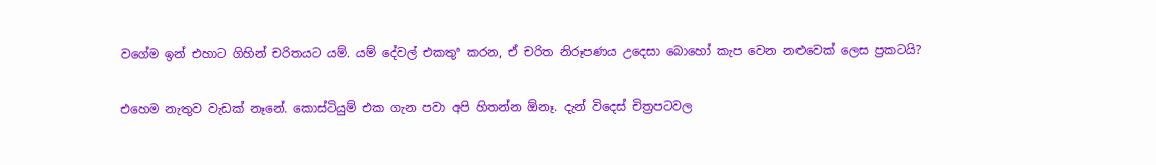වගේම ඉන් එහාට ගිහින් චරිතයට යම්. යම් දේවල් එකතුª කරන, ඒ චරිත නිරූපණය උදෙසා බොහෝ කැප වෙන නළුවෙක් ලෙස ප්‍රකටයි?

එහෙම නැතුව වැඩක් නෑනේ. කොස්ටියුම් එක ගැන පවා අපි හිතන්න ඕනෑ. දැන් විදෙස් චිත්‍රපටවල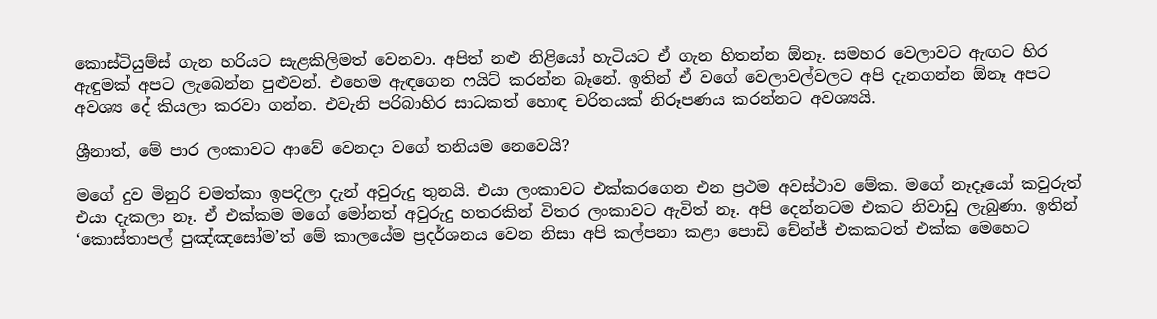කොස්ටියුම්ස් ගැන හරියට සැළකිලිමත් වෙනවා. අපිත් නළු නිළියෝ හැටියට ඒ ගැන හිතන්න ඕනෑ. සමහර වෙලාවට ඇඟට හිර ඇඳුමක් අපට ලැබෙන්න පුළුවන්. එහෙම ඇඳගෙන ෆයිට් කරන්න බෑනේ. ඉතින් ඒ වගේ වෙලාවල්වලට අපි දැනගන්න ඕනෑ අපට අවශ්‍ය දේ කියලා කරවා ගන්න. එවැනි පරිබාහිර සාධකත් හොඳ චරිතයක් නිරූපණය කරන්නට අවශ්‍යයි.

ශ්‍රීනාත්, මේ පාර ලංකාවට ආවේ වෙනදා වගේ තනියම නෙවෙයි?

මගේ දුව මිනුරි චමත්කා ඉපදිලා දැන් අවුරුදු තුනයි. එයා ලංකාවට එක්කරගෙන එන ප්‍රථම අවස්ථාව මේක. මගේ නෑදෑයෝ කවුරුත් එයා දැකලා නෑ. ඒ එක්කම මගේ මෝනත් අවුරුදු හතරකින් විතර ලංකාවට ඇවිත් නෑ. අපි දෙන්නටම එකට නිවාඩු ලැබුණා. ඉතින් ‘කොස්තාපල් පුඤ්ඤසෝම’ත් මේ කාලයේම ප්‍රදර්ශනය වෙන නිසා අපි කල්පනා කළා පොඩි චේන්ජ් එකකටත් එක්ක මෙහෙට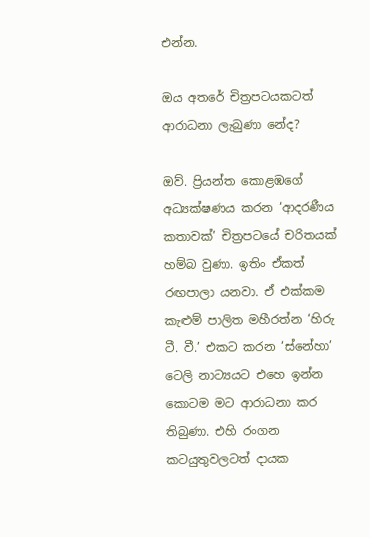එන්න.

ඔය අතරේ චිත්‍රපටයකටත් ආරාධනා ලැබුණා නේද?

ඔව්. ප්‍රියන්ත කොළඹගේ අධ්‍යක්ෂණය කරන ‘ආදරණීය කතාවක්’ චිත්‍රපටයේ චරිතයක් හම්බ වුණා. ඉතිං ඒකත් රඟපාලා යනවා. ඒ එක්කම කැළුම් පාලිත මහීරත්න ‘හිරු ටී. වී.’ එකට කරන ‘ස්නේහා’ ටෙලි නාට්‍යයට එහෙ ඉන්න කොටම මට ආරාධනා කර තිබුණා. එහි රංගන කටයුතුවලටත් දායක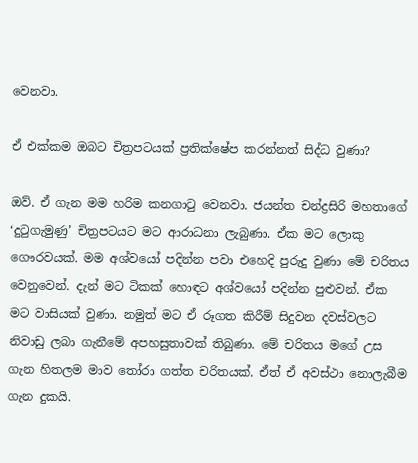වෙනවා.

ඒ එක්කම ඔබට චිත්‍රපටයක් ප්‍රතික්ෂේප කරන්නත් සිද්ධ වුණා?

ඔව්. ඒ ගැන මම හරිම කනගාටු වෙනවා. ජයන්ත චන්ද්‍රසිරි මහතාගේ ‘දුටුගැමුණු’ චිත්‍රපටයට මට ආරාධනා ලැබුණා. ඒක මට ලොකු ගෞරවයක්. මම අශ්වයෝ පදින්න පවා එහෙදි පුරුදු වුණා මේ චරිතය වෙනුවෙන්. දැන් මට ටිකක් හොඳට අශ්වයෝ පදින්න පුළුවන්. ඒක මට වාසියක් වුණා. නමුත් මට ඒ රූගත කිරීම් සිදුවන දවස්වලට නිවාඩු ලබා ගැනීමේ අපහසුතාවක් තිබුණා. මේ චරිතය මගේ උස ගැන හිතලම මාව තෝරා ගත්ත චරිතයක්. ඒත් ඒ අවස්ථා නොලැබීම ගැන දුකයි.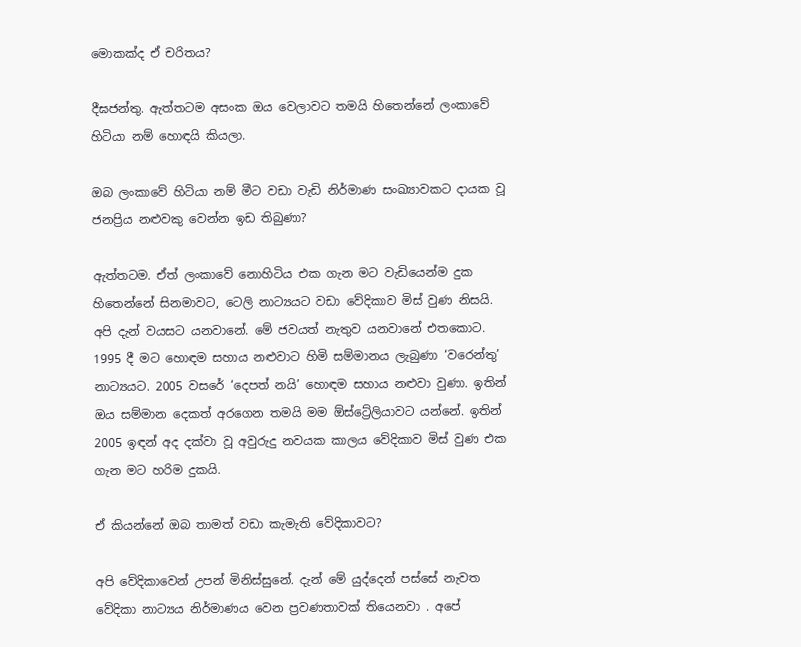මොකක්ද ඒ චරිතය?

දීඝජන්තු. ඇත්තටම අසංක ඔය වෙලාවට තමයි හිතෙන්නේ ලංකාවේ හිටියා නම් හොඳයි කියලා.

ඔබ ලංකාවේ හිටියා නම් මීට වඩා වැඩි නිර්මාණ සංඛ්‍යාවකට දායක වූ ජනප්‍රිය නළුවකු වෙන්න ඉඩ තිබුණා?

ඇත්තටම. ඒත් ලංකාවේ නොහිටිය එක ගැන මට වැඩියෙන්ම දුක හිතෙන්නේ සිනමාවට, ටෙලි නාට්‍යයට වඩා වේදිකාව මිස් වුණ නිසයි. අපි දැන් වයසට යනවානේ. මේ ජවයත් නැතුව යනවානේ එතකොට. 1995 දී මට හොඳම සහාය නළුවාට හිමි සම්මානය ලැබුණා ‘වරෙන්තු’ නාට්‍යයට. 2005 වසරේ ‘දෙපත් නයි’ හොඳම සහාය නළුවා වුණා. ඉතින් ඔය සම්මාන දෙකත් අරගෙන තමයි මම ඕස්ට්‍රේලියාවට යන්නේ. ඉතින් 2005 ඉඳන් අද දක්වා වූ අවුරුදු නවයක කාලය වේදිකාව මිස් වුණ එක ගැන මට හරිම දුකයි.

ඒ කියන්නේ ඔබ තාමත් වඩා කැමැති වේදිකාවට?

අපි වේදිකාවෙන් උපන් මිනිස්සුනේ. දැන් මේ යුද්දෙන් පස්සේ නැවත වේදිකා නාට්‍යය නිර්මාණය වෙන ප්‍රවණතාවක් තියෙනවා . අපේ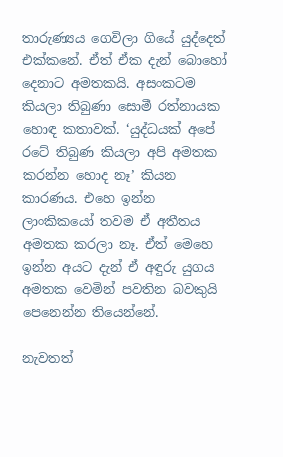තාරුණ්‍යය ගෙවිලා ගියේ යුද්දෙත් එක්කනේ. ඒත් ඒක දැන් බොහෝ දෙනාට අමතකයි. අසංකටම කියලා තිබුණා සොමී රත්නායක හොඳ කතාවක්. ‘යුද්ධයක් අපේ රටේ තිබුණ කියලා අපි අමතක කරන්න හොද නෑ’ කියන කාරණය. එහෙ ඉන්න ලාංකිකයෝ තවම ඒ අතීතය අමතක කරලා නෑ. ඒත් මෙහෙ ඉන්න අයට දැන් ඒ අඳුරු යුගය අමතක වෙමින් පවතින බවකුයි පෙනෙන්න තියෙන්නේ.

නැවතත්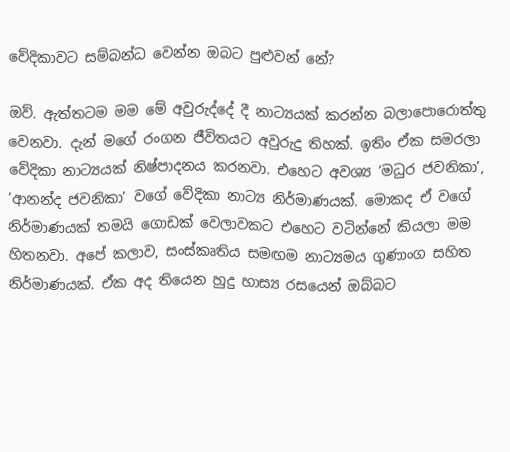වේදිකාවට සම්බන්ධ වෙන්න ඔබට පුළුවන් නේ?

ඔව්. ඇත්තටම මම මේ අවුරුද්දේ දී නාට්‍යයක් කරන්න බලාපොරොත්තු වෙනවා. දැන් මගේ රංගන ජීවිතයට අවුරුදු තිහක්. ඉතිං ඒක සමරලා වේදිකා නාට්‍යයක් නිෂ්පාදනය කරනවා. එහෙට අවශ්‍ය ‘මධුර ජවනිකා’, ‘ආනන්ද ජවනිකා’ වගේ වේදිකා නාට්‍ය නිර්මාණයක්. මොකද ඒ වගේ නිර්මාණයක් තමයි ගොඩක් වෙලාවකට එහෙට වටින්නේ කියලා මම හිතනවා. අපේ කලාව, සංස්කෘතිය සමඟම නාට්‍යමය ගුණාංග සහිත නිර්මාණයක්. ඒක අද තියෙන හුදු හාස්‍ය රසයෙන් ඔබ්බට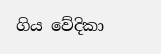ගිය වේදිකා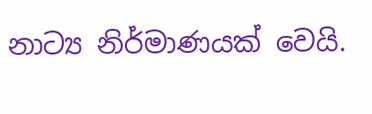නාට්‍ය නිර්මාණයක් වෙයි.